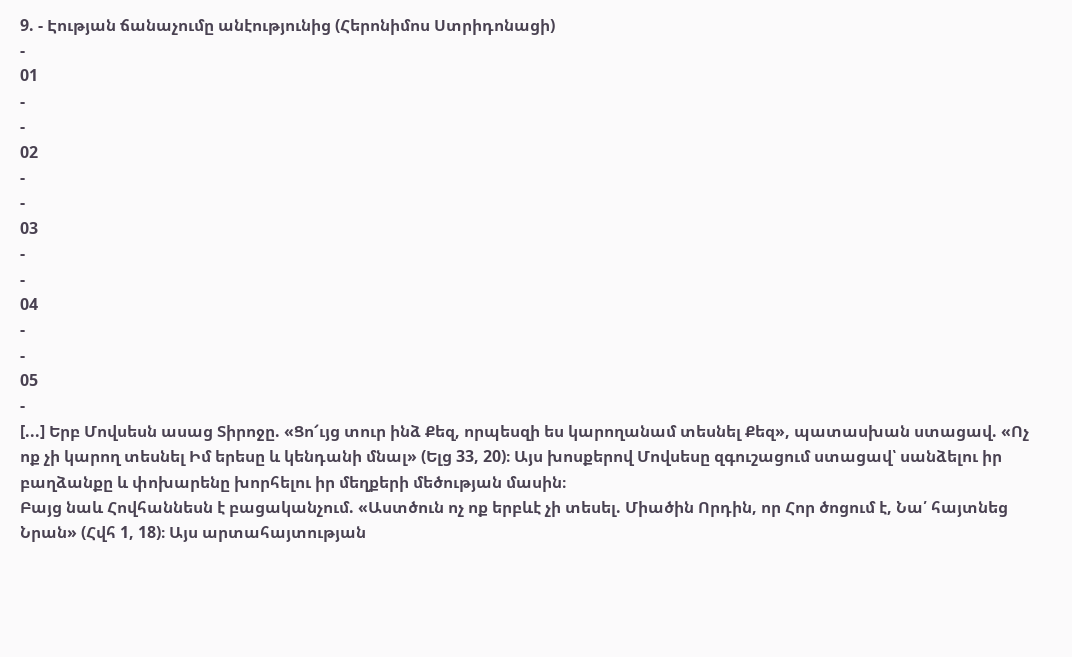9. - Էության ճանաչումը անէությունից (Հերոնիմոս Ստրիդոնացի)
-
01
-
-
02
-
-
03
-
-
04
-
-
05
-
[...] Երբ Մովսեսն ասաց Տիրոջը. «Ցո՜ւյց տուր ինձ Քեզ, որպեսզի ես կարողանամ տեսնել Քեզ», պատասխան ստացավ. «Ոչ ոք չի կարող տեսնել Իմ երեսը և կենդանի մնալ» (Ելց 33, 20)։ Այս խոսքերով Մովսեսը զգուշացում ստացավ՝ սանձելու իր բաղձանքը և փոխարենը խորհելու իր մեղքերի մեծության մասին։
Բայց նաև Հովհաննեսն է բացականչում. «Աստծուն ոչ ոք երբևէ չի տեսել. Միածին Որդին, որ Հոր ծոցում է, Նա՛ հայտնեց Նրան» (Հվհ 1, 18)։ Այս արտահայտության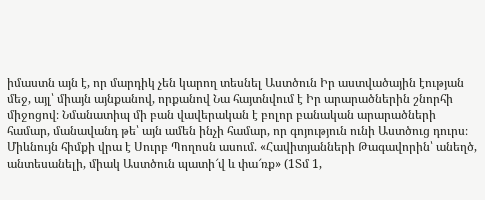իմաստն այն է, որ մարդիկ չեն կարող տեսնել Աստծուն Իր աստվածային էության մեջ, այլ՝ միայն այնքանով, որքանով Նա հայտնվում է Իր արարածներին շնորհի միջոցով։ Նմանատիպ մի բան վավերական է բոլոր բանական արարածների համար, մանավանդ թե՝ այն ամեն ինչի համար, որ գոյություն ունի Աստծուց դուրս։
Միևնույն հիմքի վրա է Սուրբ Պողոսն ասում. «Հավիտյանների Թագավորին՝ անեղծ, անտեսանելի, միակ Աստծուն պատի՜վ և փա՜ռք» (1Տմ 1,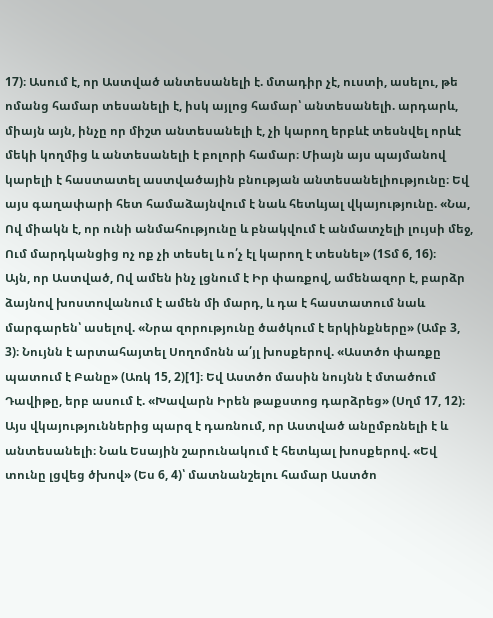17)։ Ասում է, որ Աստված անտեսանելի է. մտադիր չէ, ուստի, ասելու, թե ոմանց համար տեսանելի է, իսկ այլոց համար՝ անտեսանելի. արդարև, միայն այն, ինչը որ միշտ անտեսանելի է, չի կարող երբևէ տեսնվել որևէ մեկի կողմից և անտեսանելի է բոլորի համար։ Միայն այս պայմանով կարելի է հաստատել աստվածային բնության անտեսանելիությունը։ Եվ այս գաղափարի հետ համաձայնվում է նաև հետևյալ վկայությունը. «Նա, Ով միակն է, որ ունի անմահությունը և բնակվում է անմատչելի լույսի մեջ, Ում մարդկանցից ոչ ոք չի տեսել և ո՛չ էլ կարող է տեսնել» (1Տմ 6, 16)։
Այն, որ Աստված, Ով ամեն ինչ լցնում է Իր փառքով, ամենազոր է, բարձր ձայնով խոստովանում է ամեն մի մարդ, և դա է հաստատում նաև մարգարեն՝ ասելով. «Նրա զորությունը ծածկում է երկինքները» (Ամբ 3, 3)։ Նույնն է արտահայտել Սողոմոնն ա՛յլ խոսքերով. «Աստծո փառքը պատում է Բանը» (Առկ 15, 2)[1]։ Եվ Աստծո մասին նույնն է մտածում Դավիթը, երբ ասում է. «Խավարն Իրեն թաքստոց դարձրեց» (Սղմ 17, 12)։ Այս վկայություններից պարզ է դառնում, որ Աստված անըմբռնելի է և անտեսանելի։ Նաև Եսային շարունակում է հետևյալ խոսքերով. «Եվ տունը լցվեց ծխով» (Ես 6, 4)՝ մատնանշելու համար Աստծո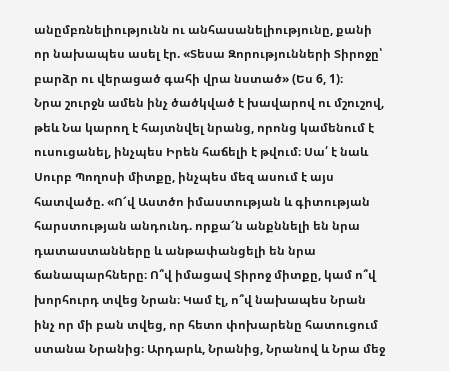անըմբռնելիությունն ու անհասանելիությունը, քանի որ նախապես ասել էր. «Տեսա Զորությունների Տիրոջը՝ բարձր ու վերացած գահի վրա նստած» (Ես 6, 1)։
Նրա շուրջն ամեն ինչ ծածկված է խավարով ու մշուշով, թեև Նա կարող է հայտնվել նրանց, որոնց կամենում է ուսուցանել, ինչպես Իրեն հաճելի է թվում։ Սա՛ է նաև Սուրբ Պողոսի միտքը, ինչպես մեզ ասում է այս հատվածը. «Ո՜վ Աստծո իմաստության և գիտության հարստության անդունդ. որքա՜ն անքննելի են նրա դատաստանները և անթափանցելի են նրա ճանապարհները։ Ո՞վ իմացավ Տիրոջ միտքը, կամ ո՞վ խորհուրդ տվեց Նրան։ Կամ էլ, ո՞վ նախապես Նրան ինչ որ մի բան տվեց, որ հետո փոխարենը հատուցում ստանա Նրանից։ Արդարև, Նրանից, Նրանով և Նրա մեջ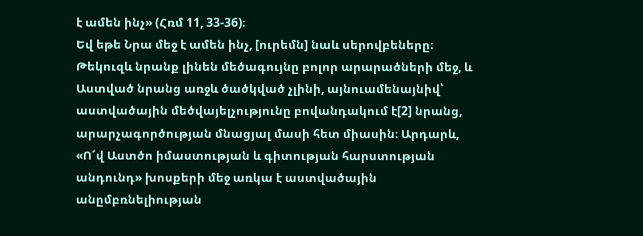է ամեն ինչ» (Հռմ 11, 33-36)։
Եվ եթե Նրա մեջ է ամեն ինչ, [ուրեմն] նաև սերովբեները։ Թեկուզև նրանք լինեն մեծագույնը բոլոր արարածների մեջ, և Աստված նրանց առջև ծածկված չլինի, այնուամենայնիվ՝ աստվածային մեծվայելչությունը բովանդակում է[2] նրանց, արարչագործության մնացյալ մասի հետ միասին։ Արդարև, «Ո՜վ Աստծո իմաստության և գիտության հարստության անդունդ» խոսքերի մեջ առկա է աստվածային անըմբռնելիության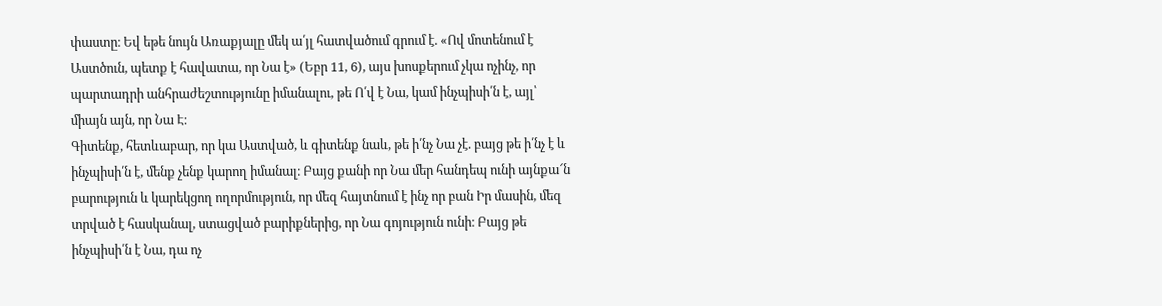փաստը։ Եվ եթե նույն Առաքյալը մեկ ա՛յլ հատվածում գրում է. «Ով մոտենում է Աստծուն, պետք է հավատա, որ Նա է» (Եբր 11, 6), այս խոսքերում չկա ոչինչ, որ պարտադրի անհրաժեշտությունը իմանալու, թե Ո՛վ է Նա, կամ ինչպիսի՛ն է, այլ՝ միայն այն, որ Նա Է։
Գիտենք, հետևաբար, որ կա Աստված, և գիտենք նաև, թե ի՛նչ Նա չէ. բայց թե ի՛նչ է և ինչպիսի՛ն է, մենք չենք կարող իմանալ։ Բայց քանի որ Նա մեր հանդեպ ունի այնքա՜ն բարություն և կարեկցող ողորմություն, որ մեզ հայտնում է ինչ որ բան Իր մասին, մեզ տրված է հասկանալ, ստացված բարիքներից, որ Նա գոյություն ունի։ Բայց թե ինչպիսի՛ն է Նա, դա ոչ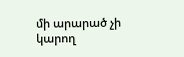մի արարած չի կարող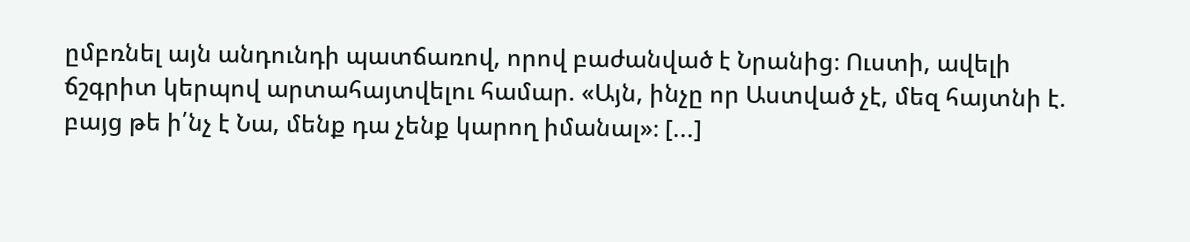ըմբռնել այն անդունդի պատճառով, որով բաժանված է Նրանից։ Ուստի, ավելի ճշգրիտ կերպով արտահայտվելու համար. «Այն, ինչը որ Աստված չէ, մեզ հայտնի է. բայց թե ի՛նչ է Նա, մենք դա չենք կարող իմանալ»։ [...]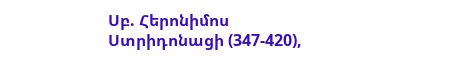Սբ. Հերոնիմոս Ստրիդոնացի (347-420),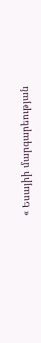« Եսայիի մարգարեության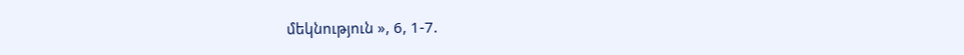մեկնություն », 6, 1-7.